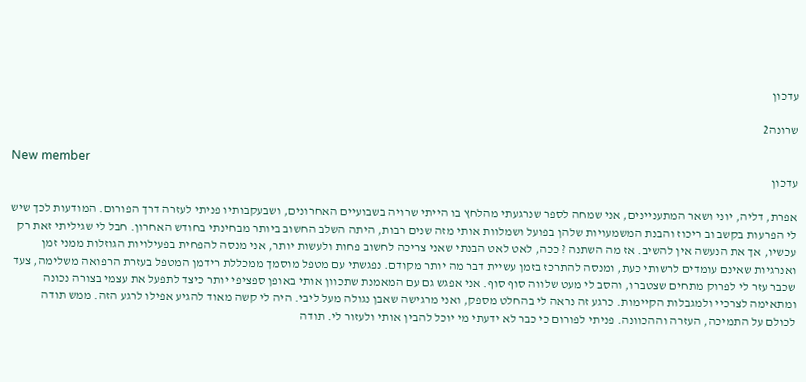עדכון

שרונה2

New member
עדכון

אפרת, דליה, יוני ושאר המתעניינים, אני שמחה לספר שנרגעתי מהלחץ בו הייתי שרויה בשבועיים האחרונים, ושבעקבותיו פניתי לעזרה דרך הפורום. המודעות לכך שיש לי הפרעות בקשב וב ריכוז והבנת המשמעויות שלהן בפועל ושמלוות אותי מזה שנים רבות, היתה השלב החשוב ביותר מבחינתי בחודש האחרון. חבל לי שגיליתי זאת רק עכשיו, אך את הנעשה אין להשיב. אז מה השתנה ? ככה, לאט לאט הבנתי שאני צריכה לחשוב פחות ולעשות יותר, אני מנסה להפחית בפעילויות הגוזלות ממני זמן ואנרגיות שאינם עומדים לרשותי כעת, ומנסה להתרכז בזמן עשיית דבר מה יותר מקודם. נפגשתי עם מטפל מוסמך ממכללת רידמן המטפל בעזרת הרפואה משלימה, צעד שכבר עזר לי לפרוק מתחים שצטברו, והסב לי מעט שלווה סוף סוף. אני אפגש גם עם המאמנת שתכוון אותי באופן ספציפי יותר כיצד לתפעל את עצמי בצורה נכונה ומתאימה לצרכיי ולמגבלות הקיימות. כרגע זה נראה לי בהחלט מספק, ואני מרגישה שאבן נגולה מעל ליבי. היה לי קשה מאוד להגיע אפילו לרגע הזה. ממש תודה לכולם על התמיכה, העזרה וההכוונה. פניתי לפורום כי כבר לא ידעתי מי יוכל להבין אותי ולעזור לי. תודה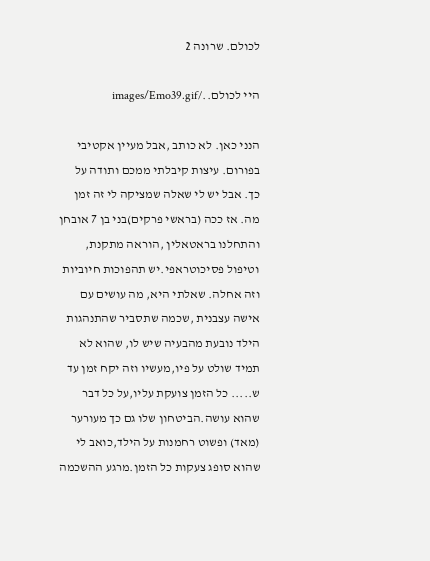לכולם. שרונה 2

היי לכולם../images/Emo39.gif

הנני כאן. לא כותב ,אבל מעיין אקטיבי בפורום. עיצות קיבלתי ממכם ותודה על כך. אבל יש לי שאלה שמציקה לי זה זמן מה. אז ככה (בראשי פרקים)בני בן 7 אובחן והתחלנו בראטאלין ,הוראה מתקנת, וטיפול פסיכוטראפי.יש תהפוכות חיוביות וזה אחלה. שאלתי היא, מה עושים עם אישה עצבנית ,שכמה שתסביר שהתנהגות הילד נובעת מהבעיה שיש לו, שהוא לא תמיד שולט על פיו,מעשיו וזה יקח זמן עד ש..... כל הזמן צועקת עליו,על כל דבר שהוא עושה.הביטחון שלו גם כך מעורער (מאד) ופשוט רחמנות על הילד,כואב לי שהוא סופג צעקות כל הזמן.מרגע ההשכמה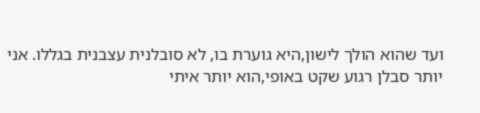ועד שהוא הולך לישון,היא גוערת בו, לא סובלנית עצבנית בגללו. אני יותר סבלן רגוע שקט באופי,הוא יותר איתי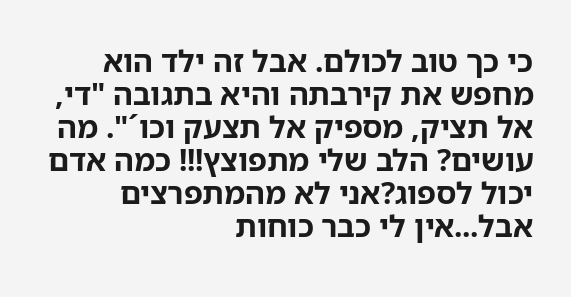כי כך טוב לכולם. אבל זה ילד הוא מחפש את קירבתה והיא בתגובה "די, אל תציק, מספיק אל תצעק וכו´". מה עושים? הלב שלי מתפוצץ!!! כמה אדם יכול לספוג?אני לא מהמתפרצים אבל...אין לי כבר כוחות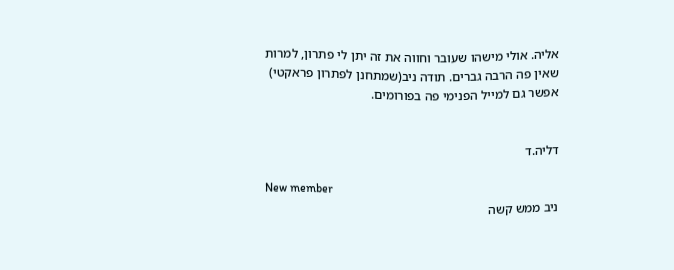אליה. אולי מישהו שעובר וחווה את זה יתן לי פתרון, למרות שאין פה הרבה גברים. תודה ניב(שמתחנן לפתרון פראקטי) אפשר גם למייל הפנימי פה בפורומים.


דליה.ד

New member
ניב ממש קשה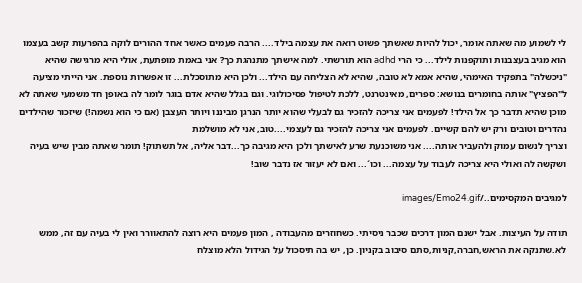לי לשמוע מה שאתה אומר, יכול להיות שאשתך פשוט רואה את עצמה בילד.... הרבה פעמים כאשר אחד ההורים לוקה בהפרעות קשב בעצמו הוא מגיב בעצבנות ותוקפנות לילד... כי הרי adhd הוא תורשתי. למה אישתך מתנהגת כך? אני באמת מופתעת, אולי היא מרגישה שהיא "ניכשלה" בתפקיד האימהי, שהיא אמא לא טובה, שהיא לא הצליחה עם הילד... ולכן היא מתוסכלת... זו אפשרות נוספת. אני הייתי מציעה ל"הפציץ" אותה בחומרים בנושא: ספרים, מאינטרנט, ללכת לטיפול פסיכולוגי. וגם בגלל שהיא אדם בוגר לומר לה באופן חד משמעי שאתה לא מוכן שהיא תדבר כך אל הילד! לפעמים אני צריכה להזכיר גם לבעלי שהוא יותר הנרגן מביננו ויותר העצבן (אם כי הוא נשמה!) שיזכור שהילדים נהדרים וטובים ורק יש להם קשיים. לפעמים אני צריכה להזכיר גם לעצמי....טוב, אני לא מושלמת
וצריך לנשום עמוק ולהעביר אותה.... אני משוכנעת שרע לאישתך ולכן היא מגיבה כך...דבר אליה, אל תשתוק! תומר שאתה מבין שיש בעיה ושקשה לה ואולי היא צריכה לעבוד על עצמה... וכו´... ואם לא יעזור אז נדבר שוב!

למגיבים המקסימים../images/Emo24.gif

תודה על העיצות. אבל ישנם המון דרכים שכבר ניסיתי. כשחוזרים מהעבודה , המון פעמים היא רוצה להתאוורר ואין לי בעיה עם זה, ממש לא.שתנקה את הראש,חברה,קניות,סתם סיבוב בקניון. כן, יש בה תיסכול על הגידול הלא מוצלח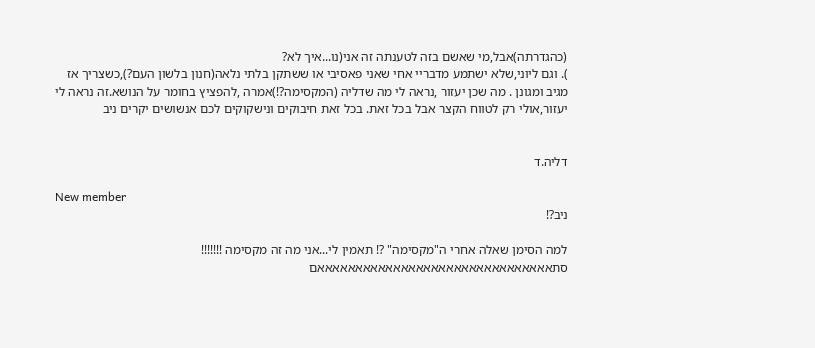(כהגדרתה)אבל,מי שאשם בזה לטענתה זה אני(נו...איך לא?
). וגם ליוני,שלא ישתמע מדבריי אחי שאני פאסיבי או ששתקן בלתי נלאה(חנון בלשון העם?),כשצריך אז מגיב ומגונן . מה שכן יעזור ,נראה לי מה שדליה (המקסימה?!)אמרה ,להפציץ בחומר על הנושא.זה נראה לי יעזור,אולי רק לטווח הקצר אבל בכל זאת. בכל זאת חיבוקים ונישקוקים לכם אנשושים יקרים ניב


דליה.ד

New member
ניב?!

למה הסימן שאלה אחרי ה"מקסימה" ?! תאמין לי...אני מה זה מקסימה !!!!!!!
סתאאאאאאאאאאאאאאאאאאאאאאאאאאאאאאאם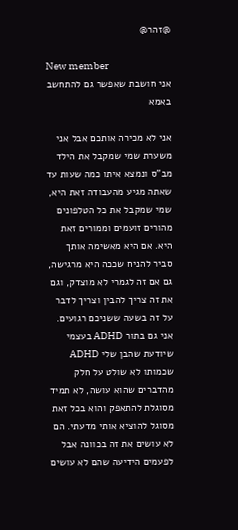@זהר@

New member
אני חושבת שאפשר גם להתחשב באמא

אני לא מכירה אותכם אבל אני משערת שמי שמקבל את הילד מב"ס ונמצא איתו כמה שעות עד שאתה מגיע מהעבודה זאת היא, שמי שמקבל את כל הטלפונים מהורים זועמים וממורים זאת היא. אם היא מאשימה אותך סביר להניח שככה היא מרגישה, גם אם זה לגמרי לא מוצדק, וגם את זה צריך להבין וצריך לדבר על זה בשעה ששניכם רגועים. אני גם בתור ADHD בעצמי שיודעת שהבן שלי ADHD שכמותו לא שולט על חלק מהדברים שהוא עושה, לא תמיד מסוגלת להתאפק והוא בכל זאת מסוגל להוציא אותי מדעתי. הם לא עושים את זה בכוונה אבל לפעמים הידיעה שהם לא עושים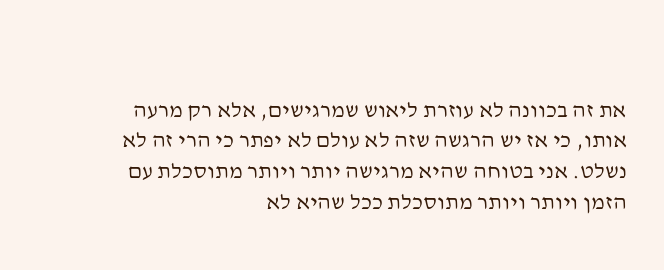את זה בכוונה לא עוזרת ליאוש שמרגישים, אלא רק מרעה אותו, כי אז יש הרגשה שזה לא עולם לא יפתר כי הרי זה לא נשלט. אני בטוחה שהיא מרגישה יותר ויותר מתוסכלת עם הזמן ויותר ויותר מתוסכלת ככל שהיא לא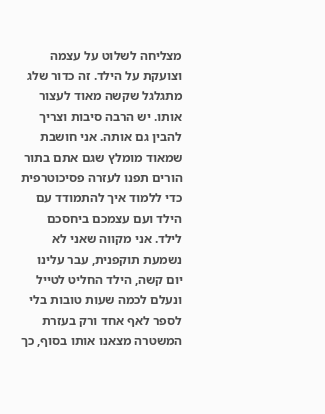מצליחה לשלוט על עצמה וצועקת על הילד. זה כדור שלג מתגלגל שקשה מאוד לעצור אותו. יש הרבה סיבות וצריך להבין גם אותה. אני חושבת שמאוד מומלץ שגם אתם בתור הורים תפנו לעזרה פסיכוטרפית כדי ללמוד איך להתמודד עם הילד ועם עצמכם ביחסכם לילד. אני מקווה שאני לא נשמעת תוקפנית, עבר עלינו יום קשה, הילד החליט לטייל ונעלם לכמה שעות טובות בלי לספר לאף אחד ורק בעזרת המשטרה מצאנו אותו בסוף, כך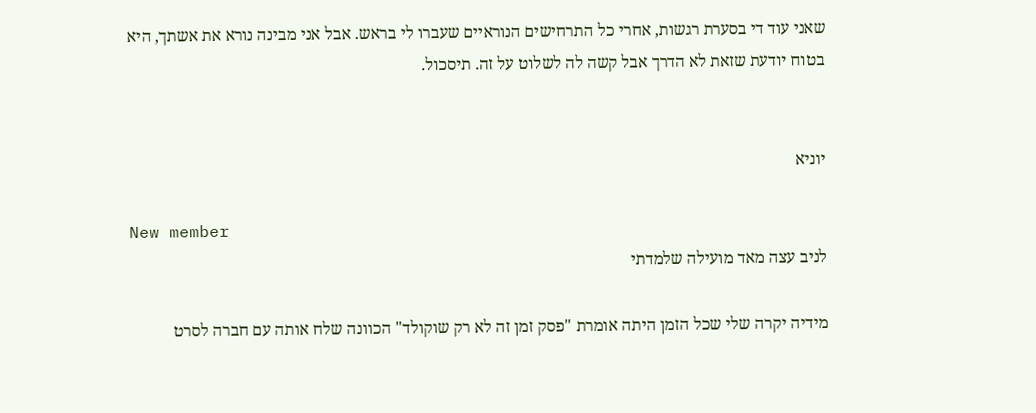שאני עוד די בסערת רגשות, אחרי כל התרחישים הנוראיים שעברו לי בראש. אבל אני מבינה נורא את אשתך, היא בטוח יודעת שזאת לא הדרך אבל קשה לה לשלוט על זה. תיסכול.


יוניא

New member
לניב עצה מאד מועילה שלמדתי

מידיה יקרה שלי שכל הזמן היתה אומרת "פסק זמן זה לא רק שוקולד" הכוונה שלח אותה עם חברה לסרט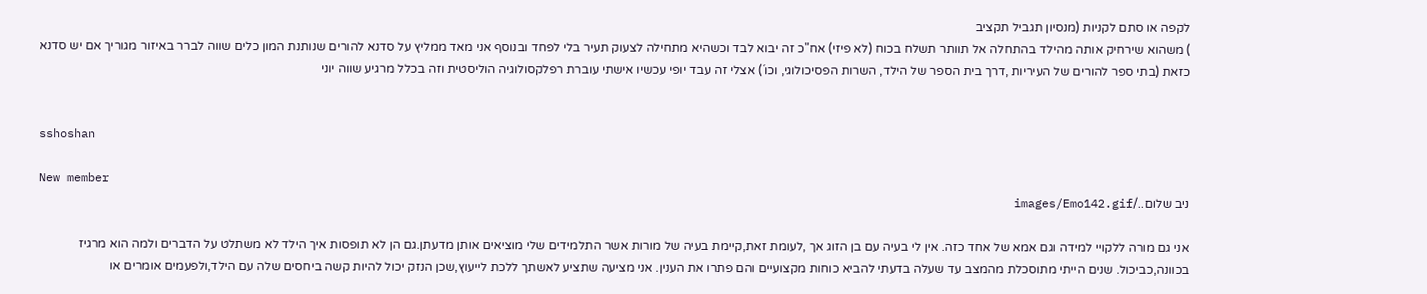לקפה או סתם לקניות (מנסיון תגביל תקציב
) משהוא שירחיק אותה מהילד בהתחלה אל תוותר תשלח בכוח (לא פיזי) אח"כ זה יבוא לבד וכשהיא מתחילה לצעוק תעיר בלי לפחד ובנוסף אני מאד ממליץ על סדנא להורים שנותנת המון כלים שווה לברר באיזור מגוריך אם יש סדנא כזאת (בתי ספר להורים של העיריות ,דרך בית הספר של הילד, השרות הפסיכולוגי, וכו´) אצלי זה עבד יופי עכשיו אישתי עוברת רפלקסולוגיה הוליסטית וזה בכלל מרגיע שווה יוני


sshoshan

New member
ניב שלום../images/Emo142.gif

אני גם מורה ללקויי למידה וגם אמא של אחד כזה. אין לי בעיה עם בן הזוג אך ,לעומת זאת,קיימת בעיה של מורות אשר התלמידים שלי מוציאים אותן מדעתן.גם הן לא תופסות איך הילד לא משתלט על הדברים ולמה הוא מרגיז בכוונה,כביכול. שנים הייתי מתוסכלת מהמצב עד שעלה בדעתי להביא כוחות מקצועיים והם פתרו את הענין. אני מציעה שתציע לאשתך ללכת לייעוץ,שכן הנזק יכול להיות קשה ביחסים שלה עם הילד,ולפעמים אומרים או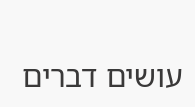עושים דברים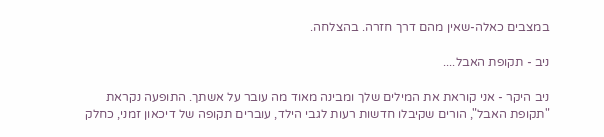במצבים כאלה-שאין מהם דרך חזרה. בהצלחה.

ניב - תקופת האבל....

ניב היקר - אני קוראת את המילים שלך ומבינה מאוד מה עובר על אשתך. התופעה נקראת "תקופת האבל", הורים שקיבלו חדשות רעות לגבי הילד, עוברים תקופה של דיכאון זמני, כחלק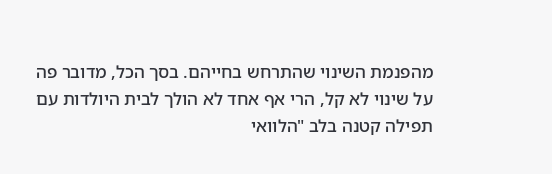מהפנמת השינוי שהתרחש בחייהם. בסך הכל, מדובר פה על שינוי לא קל, הרי אף אחד לא הולך לבית היולדות עם תפילה קטנה בלב "הלוואי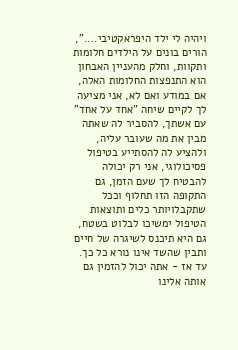ויהיה לי ילד היפראקטיבי....", הורים בונים על הילדים חלומות ותקוות, וחלק מהעניין האבחון הוא התנפצות החלומות האלה, אם במודע ואם לא, אני מציעה לך לקיים שיחה "אחד על אחד" עם אשתך, להסביר לה שאתה מבין את מה שעובר עליה, ולהציע לה להסתייע בטיפול פסיכולוגי, אני רק יכולה להבטיח לך שעם הזמן, גם התקופה הזו תחלוף וככל שתקבלויותר כלים ותוצאות הטיפול ימשיכו לבלוט בשטח, גם היא תיכנס לשיגרה של חיים ותבין שהשד אינו נורא כל כך. עד אז - אתה יכול להזמין גם אותה אלינו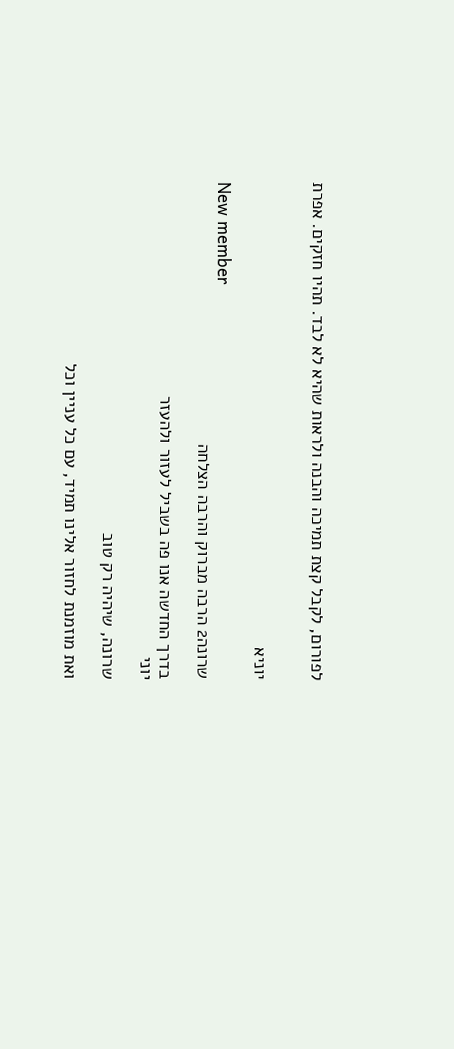לפורום, לקבל קצת תמיכה והבנה ולראות שהיא לא לבד. תהיו חזקים. אפרת


יוניא

New member
שרונה2 הרבה מברוק והרבה הצלחה

בדרך החדשה אנו פה בשביל לעזור ולהעזר
יוני

שרונה, שיהיה רק טוב

ואת מוזמנת לחזור אלינו תמיד, עם כל עניין וכל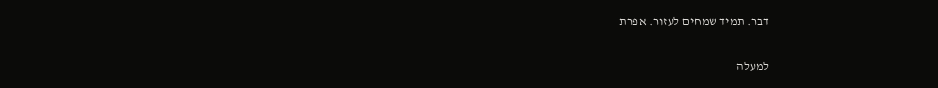דבר. תמיד שמחים לעזור. אפרת

למעלה